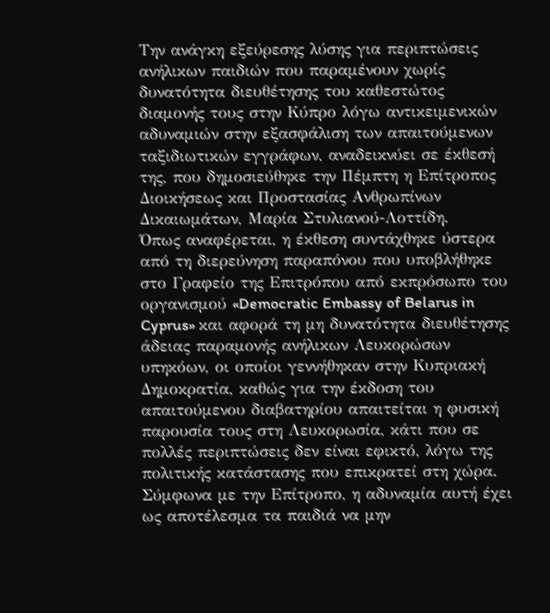Την ανάγκη εξεύρεσης λύσης για περιπτώσεις ανήλικων παιδιών που παραμένουν χωρίς δυνατότητα διευθέτησης του καθεστώτος διαμονής τους στην Κύπρο λόγω αντικειμενικών αδυναμιών στην εξασφάλιση των απαιτούμενων ταξιδιωτικών εγγράφων, αναδεικνύει σε έκθεσή της, που δημοσιεύθηκε την Πέμπτη η Επίτροπος Διοικήσεως και Προστασίας Ανθρωπίνων Δικαιωμάτων, Μαρία Στυλιανού-Λοττίδη.
Όπως αναφέρεται, η έκθεση συντάχθηκε ύστερα από τη διερεύνηση παραπόνου που υποβλήθηκε στο Γραφείο της Επιτρόπου από εκπρόσωπο του οργανισμού «Democratic Embassy of Belarus in Cyprus» και αφορά τη μη δυνατότητα διευθέτησης άδειας παραμονής ανήλικων Λευκορώσων υπηκόων, οι οποίοι γεννήθηκαν στην Κυπριακή Δημοκρατία, καθώς για την έκδοση του απαιτούμενου διαβατηρίου απαιτείται η φυσική παρουσία τους στη Λευκορωσία, κάτι που σε πολλές περιπτώσεις δεν είναι εφικτό, λόγω της πολιτικής κατάστασης που επικρατεί στη χώρα.
Σύμφωνα με την Επίτροπο, η αδυναμία αυτή έχει ως αποτέλεσμα τα παιδιά να μην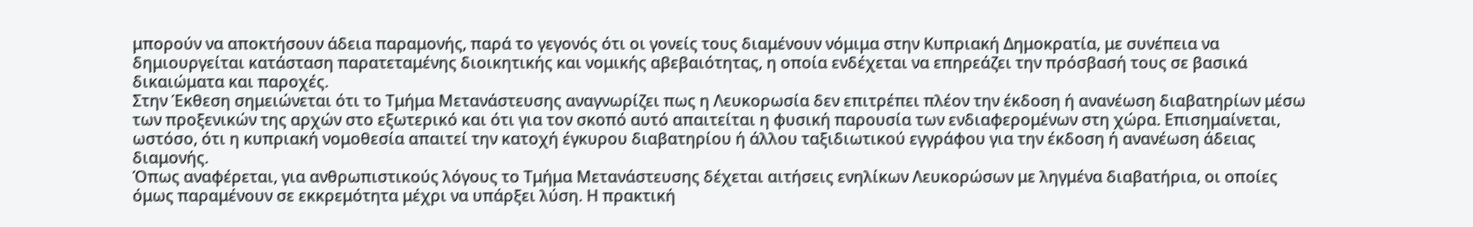μπορούν να αποκτήσουν άδεια παραμονής, παρά το γεγονός ότι οι γονείς τους διαμένουν νόμιμα στην Κυπριακή Δημοκρατία, με συνέπεια να δημιουργείται κατάσταση παρατεταμένης διοικητικής και νομικής αβεβαιότητας, η οποία ενδέχεται να επηρεάζει την πρόσβασή τους σε βασικά δικαιώματα και παροχές.
Στην Έκθεση σημειώνεται ότι το Τμήμα Μετανάστευσης αναγνωρίζει πως η Λευκορωσία δεν επιτρέπει πλέον την έκδοση ή ανανέωση διαβατηρίων μέσω των προξενικών της αρχών στο εξωτερικό και ότι για τον σκοπό αυτό απαιτείται η φυσική παρουσία των ενδιαφερομένων στη χώρα. Επισημαίνεται, ωστόσο, ότι η κυπριακή νομοθεσία απαιτεί την κατοχή έγκυρου διαβατηρίου ή άλλου ταξιδιωτικού εγγράφου για την έκδοση ή ανανέωση άδειας διαμονής.
Όπως αναφέρεται, για ανθρωπιστικούς λόγους το Τμήμα Μετανάστευσης δέχεται αιτήσεις ενηλίκων Λευκορώσων με ληγμένα διαβατήρια, οι οποίες όμως παραμένουν σε εκκρεμότητα μέχρι να υπάρξει λύση. Η πρακτική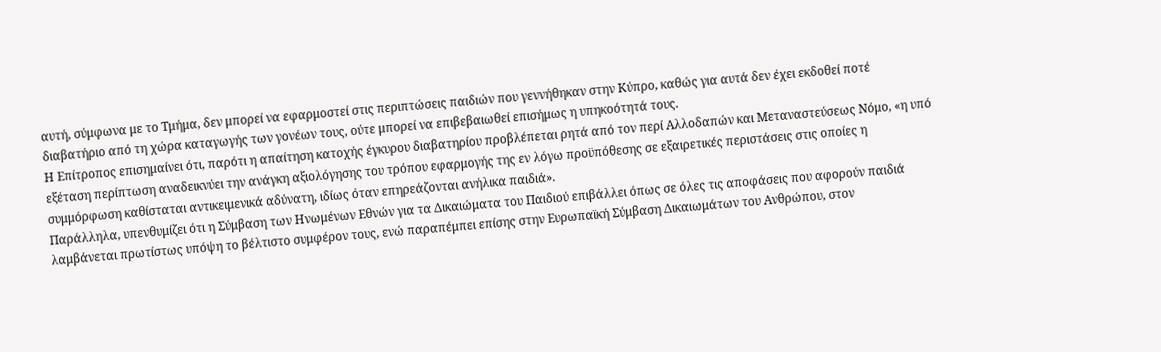αυτή, σύμφωνα με το Τμήμα, δεν μπορεί να εφαρμοστεί στις περιπτώσεις παιδιών που γεννήθηκαν στην Κύπρο, καθώς για αυτά δεν έχει εκδοθεί ποτέ διαβατήριο από τη χώρα καταγωγής των γονέων τους, ούτε μπορεί να επιβεβαιωθεί επισήμως η υπηκοότητά τους.
Η Επίτροπος επισημαίνει ότι, παρότι η απαίτηση κατοχής έγκυρου διαβατηρίου προβλέπεται ρητά από τον περί Αλλοδαπών και Μεταναστεύσεως Νόμο, «η υπό εξέταση περίπτωση αναδεικνύει την ανάγκη αξιολόγησης του τρόπου εφαρμογής της εν λόγω προϋπόθεσης σε εξαιρετικές περιστάσεις στις οποίες η συμμόρφωση καθίσταται αντικειμενικά αδύνατη, ιδίως όταν επηρεάζονται ανήλικα παιδιά».
Παράλληλα, υπενθυμίζει ότι η Σύμβαση των Ηνωμένων Εθνών για τα Δικαιώματα του Παιδιού επιβάλλει όπως σε όλες τις αποφάσεις που αφορούν παιδιά λαμβάνεται πρωτίστως υπόψη το βέλτιστο συμφέρον τους, ενώ παραπέμπει επίσης στην Ευρωπαϊκή Σύμβαση Δικαιωμάτων του Ανθρώπου, στον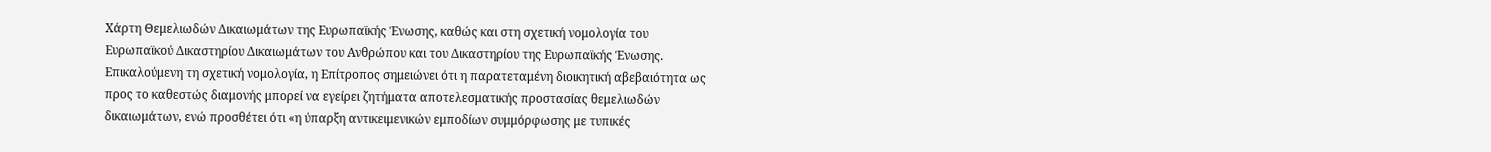Χάρτη Θεμελιωδών Δικαιωμάτων της Ευρωπαϊκής Ένωσης, καθώς και στη σχετική νομολογία του Ευρωπαϊκού Δικαστηρίου Δικαιωμάτων του Ανθρώπου και του Δικαστηρίου της Ευρωπαϊκής Ένωσης.
Επικαλούμενη τη σχετική νομολογία, η Επίτροπος σημειώνει ότι η παρατεταμένη διοικητική αβεβαιότητα ως προς το καθεστώς διαμονής μπορεί να εγείρει ζητήματα αποτελεσματικής προστασίας θεμελιωδών δικαιωμάτων, ενώ προσθέτει ότι «η ύπαρξη αντικειμενικών εμποδίων συμμόρφωσης με τυπικές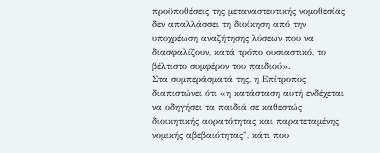προϋποθέσεις της μεταναστευτικής νομοθεσίας δεν απαλλάσσει τη διοίκηση από την υποχρέωση αναζήτησης λύσεων που να διασφαλίζουν, κατά τρόπο ουσιαστικό, το βέλτιστο συμφέρον του παιδιού».
Στα συμπεράσματά της, η Επίτροπος διαπιστώνει ότι «η κατάσταση αυτή ενδέχεται να οδηγήσει τα παιδιά σε καθεστώς διοικητικής αορατότητας και παρατεταμένης νομικής αβεβαιότητας", κάτι που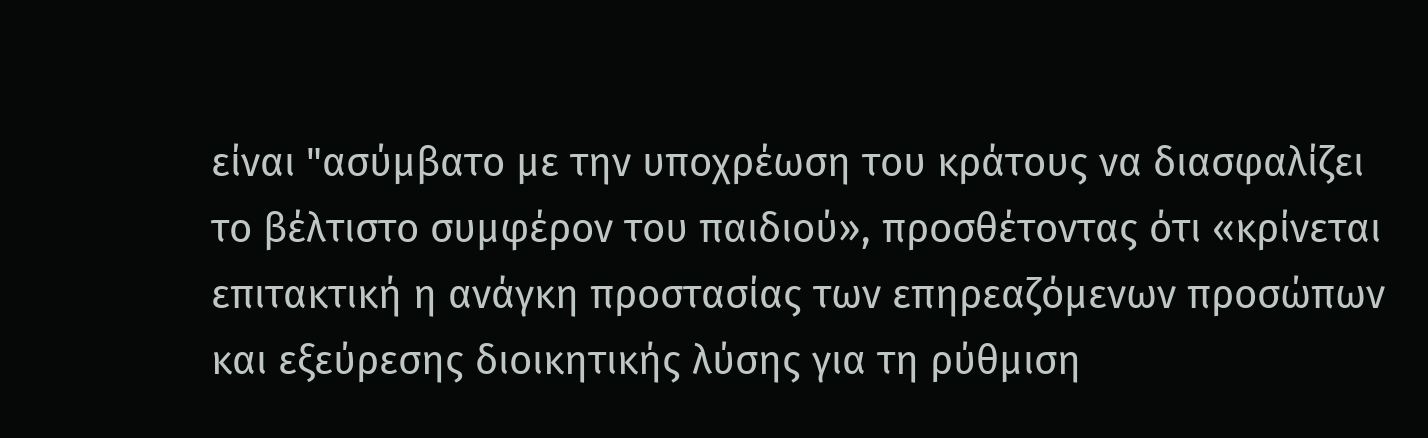είναι "ασύμβατο με την υποχρέωση του κράτους να διασφαλίζει το βέλτιστο συμφέρον του παιδιού», προσθέτοντας ότι «κρίνεται επιτακτική η ανάγκη προστασίας των επηρεαζόμενων προσώπων και εξεύρεσης διοικητικής λύσης για τη ρύθμιση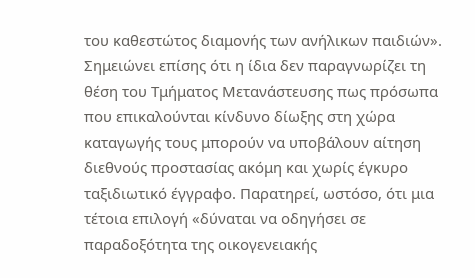του καθεστώτος διαμονής των ανήλικων παιδιών».
Σημειώνει επίσης ότι η ίδια δεν παραγνωρίζει τη θέση του Τμήματος Μετανάστευσης πως πρόσωπα που επικαλούνται κίνδυνο δίωξης στη χώρα καταγωγής τους μπορούν να υποβάλουν αίτηση διεθνούς προστασίας ακόμη και χωρίς έγκυρο ταξιδιωτικό έγγραφο. Παρατηρεί, ωστόσο, ότι μια τέτοια επιλογή «δύναται να οδηγήσει σε παραδοξότητα της οικογενειακής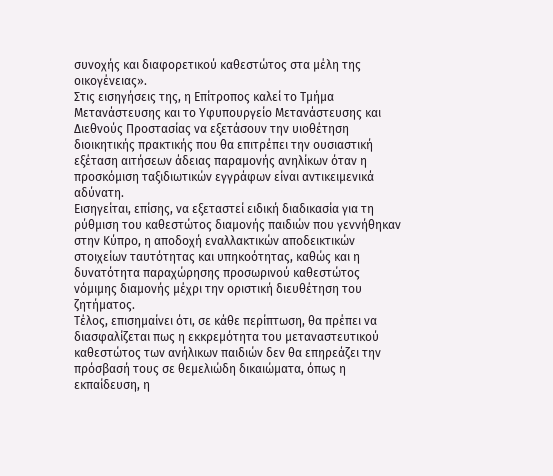συνοχής και διαφορετικού καθεστώτος στα μέλη της οικογένειας».
Στις εισηγήσεις της, η Επίτροπος καλεί το Τμήμα Μετανάστευσης και το Υφυπουργείο Μετανάστευσης και Διεθνούς Προστασίας να εξετάσουν την υιοθέτηση διοικητικής πρακτικής που θα επιτρέπει την ουσιαστική εξέταση αιτήσεων άδειας παραμονής ανηλίκων όταν η προσκόμιση ταξιδιωτικών εγγράφων είναι αντικειμενικά αδύνατη.
Εισηγείται, επίσης, να εξεταστεί ειδική διαδικασία για τη ρύθμιση του καθεστώτος διαμονής παιδιών που γεννήθηκαν στην Κύπρο, η αποδοχή εναλλακτικών αποδεικτικών στοιχείων ταυτότητας και υπηκοότητας, καθώς και η δυνατότητα παραχώρησης προσωρινού καθεστώτος νόμιμης διαμονής μέχρι την οριστική διευθέτηση του ζητήματος.
Τέλος, επισημαίνει ότι, σε κάθε περίπτωση, θα πρέπει να διασφαλίζεται πως η εκκρεμότητα του μεταναστευτικού καθεστώτος των ανήλικων παιδιών δεν θα επηρεάζει την πρόσβασή τους σε θεμελιώδη δικαιώματα, όπως η εκπαίδευση, η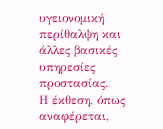υγειονομική περίθαλψη και άλλες βασικές υπηρεσίες προστασίας.
Η έκθεση, όπως αναφέρεται,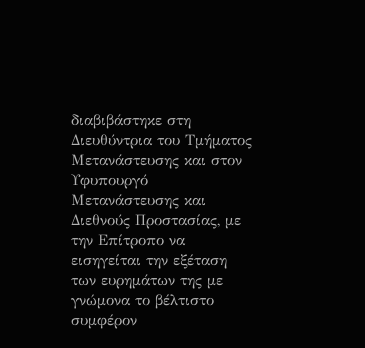διαβιβάστηκε στη Διευθύντρια του Τμήματος Μετανάστευσης και στον Υφυπουργό Μετανάστευσης και Διεθνούς Προστασίας, με την Επίτροπο να εισηγείται την εξέταση των ευρημάτων της με γνώμονα το βέλτιστο συμφέρον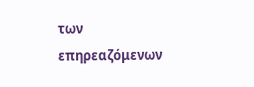των επηρεαζόμενων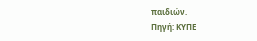παιδιών.
Πηγή: ΚΥΠΕ